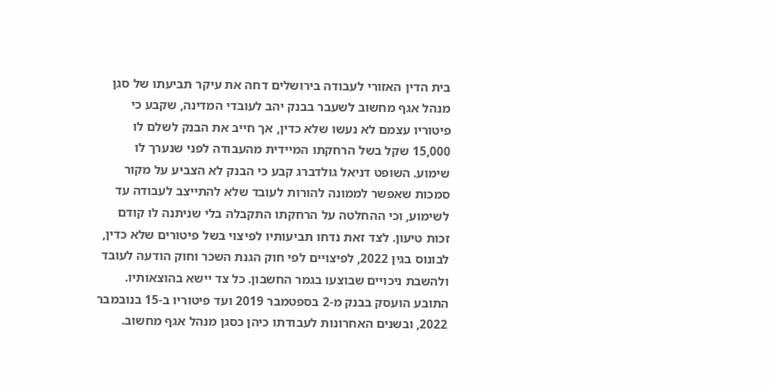בית הדין האזורי לעבודה בירושלים דחה את עיקר תביעתו של סגן מנהל אגף מחשוב לשעבר בבנק יהב לעובדי המדינה, שקבע כי פיטוריו עצמם לא נעשו שלא כדין, אך חייב את הבנק לשלם לו 15,000 שקל בשל הרחקתו המיידית מהעבודה לפני שנערך לו שימוע. השופט דניאל גולדברג קבע כי הבנק לא הצביע על מקור סמכות שאפשר לממונה להורות לעובד שלא להתייצב לעבודה עד לשימוע, וכי ההחלטה על הרחקתו התקבלה בלי שניתנה לו קודם זכות טיעון. לצד זאת נדחו תביעותיו לפיצוי בשל פיטורים שלא כדין, לבונוס בגין 2022, לפיצויים לפי חוק הגנת השכר וחוק הודעה לעובד ולהשבת ניכויים שבוצעו בגמר החשבון. כל צד יישא בהוצאותיו.
התובע הועסק בבנק מ-2 בספטמבר 2019 ועד פיטוריו ב-15 בנובמבר 2022, ובשנים האחרונות לעבודתו כיהן כסגן מנהל אגף מחשוב.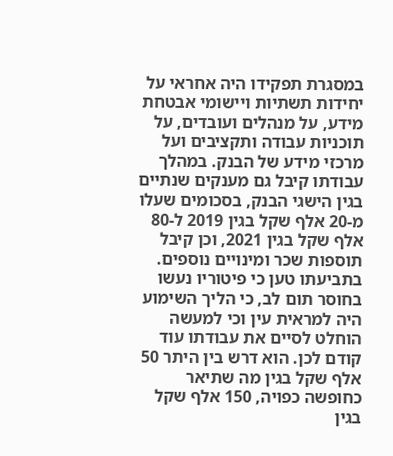במסגרת תפקידו היה אחראי על יחידות תשתיות ויישומי אבטחת מידע, על מנהלים ועובדים, על תוכניות עבודה ותקציבים ועל מרכזי מידע של הבנק. במהלך עבודתו קיבל גם מענקים שנתיים בגין הישגי הבנק, בסכומים שעלו מ-20 אלף שקל בגין 2019 ל-80 אלף שקל בגין 2021, וכן קיבל תוספות שכר ומינויים נוספים. בתביעתו טען כי פיטוריו נעשו בחוסר תום לב, כי הליך השימוע היה למראית עין וכי למעשה הוחלט לסיים את עבודתו עוד קודם לכן. הוא דרש בין היתר 50 אלף שקל בגין מה שתיאר כחופשה כפויה, 150 אלף שקל בגין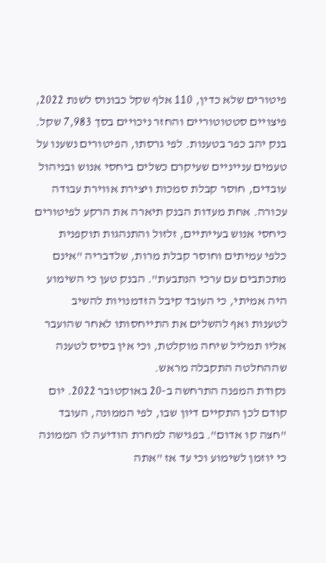פיטורים שלא כדין, 110 אלף שקל כבונוס לשנת 2022, פיצויים סטטוטוריים והחזר ניכויים בסך 7,983 שקל.
בנק יהב כפר בטענות. לפי גרסתו, הפיטורים נשענו על טעמים ענייניים שעיקרם כשלים ביחסי אנוש ובניהול עובדים, חוסר קבלת סמכות ויצירת אווירת עבודה עכורה. אחת מעדות הבנק תיארה את הרקע לפיטורים כיחסי אנוש בעייתיים, זלזול והתנהגות תוקפנית כלפי עמיתים וחוסר קבלת מרות, שלדבריה "אינם מתכתבים עם ערכי הנתבעת". הבנק טען כי השימוע היה אמיתי, כי העובד קיבל הזדמנויות להשיב לטענות ואף להשלים את התייחסותו לאחר שהועבר אליו תמליל שיחה מוקלטת, וכי אין בסיס לטענה שההחלטה התקבלה מראש.
נקודת המפנה התרחשה ב-20 באוקטובר 2022. יום קודם לכן התקיים דיון שבו, לפי הממונה, העובד "חצה קו אדום". בפגישה למחרת הודיעה לו הממונה כי יוזמן לשימוע וכי עד אז "אתה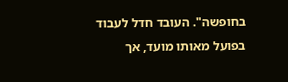בחופשה". העובד חדל לעבוד בפועל מאותו מועד, אך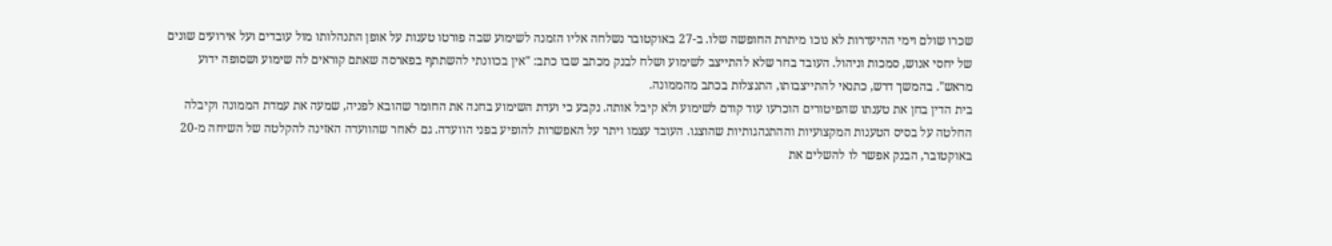שכרו שולם וימי ההיעדרות לא נוכו מיתרת החופשה שלו. ב-27 באוקטובר נשלחה אליו הזמנה לשימוע שבה פורטו טענות על אופן התנהלותו מול עובדים ועל אירועים שונים של יחסי אנוש, סמכות וניהול. העובד בחר שלא להתייצב לשימוע ושלח לבנק מכתב שבו כתב: "אין בכוונתי להשתתף בפארסה שאתם קוראים לה שימוע ושסופה ידוע מראש". בהמשך דרש, כתנאי להתייצבותו, התנצלות בכתב מהממונה.
בית הדין בחן את טענתו שהפיטורים הוכרעו עוד קודם לשימוע ולא קיבל אותה. נקבע כי ועדת השימוע בחנה את החומר שהובא לפניה, שמעה את עמדת הממונה וקיבלה החלטה על בסיס הטענות המקצועיות וההתנהגותיות שהוצגו. העובד עצמו ויתר על האפשרות להופיע בפני הוועדה. גם לאחר שהוועדה האזינה להקלטה של השיחה מ-20 באוקטובר, הבנק אפשר לו להשלים את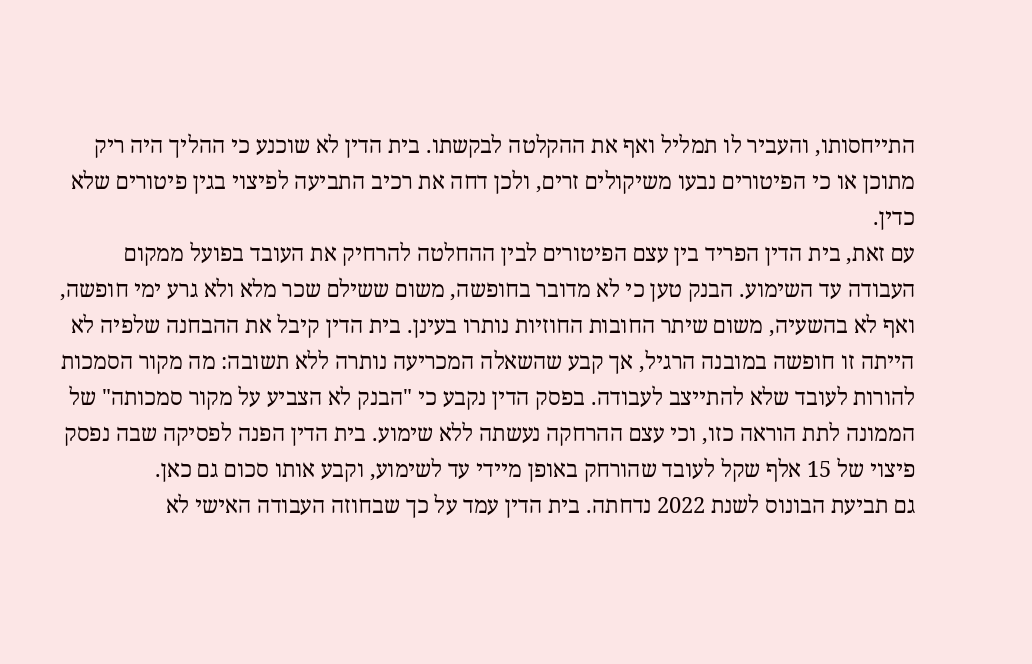התייחסותו, והעביר לו תמליל ואף את ההקלטה לבקשתו. בית הדין לא שוכנע כי ההליך היה ריק מתוכן או כי הפיטורים נבעו משיקולים זרים, ולכן דחה את רכיב התביעה לפיצוי בגין פיטורים שלא כדין.
עם זאת, בית הדין הפריד בין עצם הפיטורים לבין ההחלטה להרחיק את העובד בפועל ממקום העבודה עד השימוע. הבנק טען כי לא מדובר בחופשה, משום ששילם שכר מלא ולא גרע ימי חופשה, ואף לא בהשעיה, משום שיתר החובות החוזיות נותרו בעינן. בית הדין קיבל את ההבחנה שלפיה לא הייתה זו חופשה במובנה הרגיל, אך קבע שהשאלה המכריעה נותרה ללא תשובה: מה מקור הסמכות להורות לעובד שלא להתייצב לעבודה. בפסק הדין נקבע כי "הבנק לא הצביע על מקור סמכותה" של הממונה לתת הוראה כזו, וכי עצם ההרחקה נעשתה ללא שימוע. בית הדין הפנה לפסיקה שבה נפסק פיצוי של 15 אלף שקל לעובד שהורחק באופן מיידי עד לשימוע, וקבע אותו סכום גם כאן.
גם תביעת הבונוס לשנת 2022 נדחתה. בית הדין עמד על כך שבחוזה העבודה האישי לא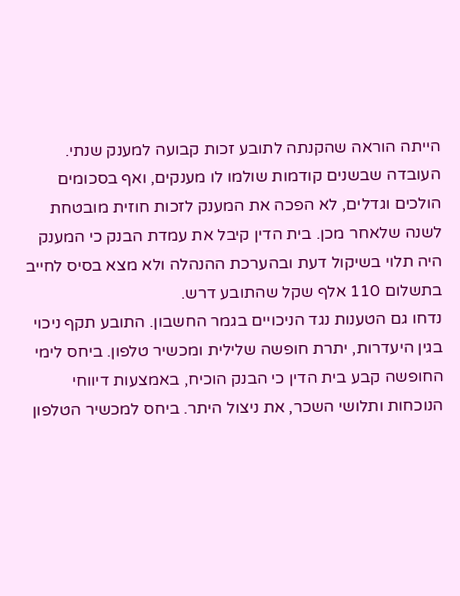הייתה הוראה שהקנתה לתובע זכות קבועה למענק שנתי. העובדה שבשנים קודמות שולמו לו מענקים, ואף בסכומים הולכים וגדלים, לא הפכה את המענק לזכות חוזית מובטחת לשנה שלאחר מכן. בית הדין קיבל את עמדת הבנק כי המענק היה תלוי בשיקול דעת ובהערכת ההנהלה ולא מצא בסיס לחייב בתשלום 110 אלף שקל שהתובע דרש.
נדחו גם הטענות נגד הניכויים בגמר החשבון. התובע תקף ניכוי בגין היעדרות, יתרת חופשה שלילית ומכשיר טלפון. ביחס לימי החופשה קבע בית הדין כי הבנק הוכיח, באמצעות דיווחי הנוכחות ותלושי השכר, את ניצול היתר. ביחס למכשיר הטלפון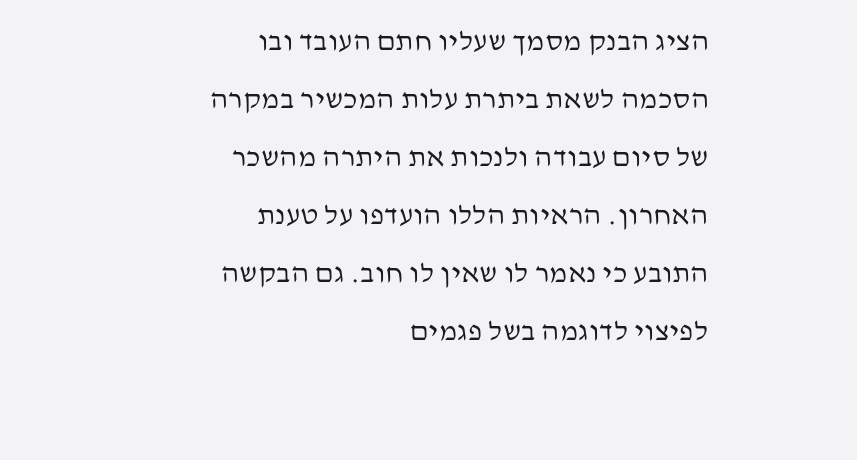הציג הבנק מסמך שעליו חתם העובד ובו הסכמה לשאת ביתרת עלות המכשיר במקרה של סיום עבודה ולנכות את היתרה מהשכר האחרון. הראיות הללו הועדפו על טענת התובע כי נאמר לו שאין לו חוב. גם הבקשה לפיצוי לדוגמה בשל פגמים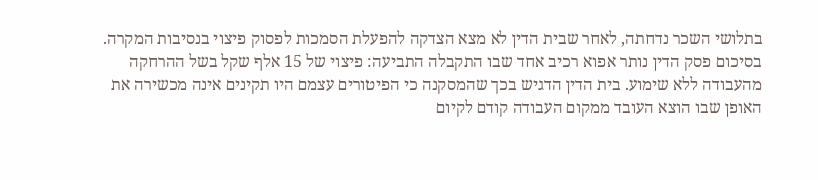בתלושי השכר נדחתה, לאחר שבית הדין לא מצא הצדקה להפעלת הסמכות לפסוק פיצוי בנסיבות המקרה.
בסיכום פסק הדין נותר אפוא רכיב אחד שבו התקבלה התביעה: פיצוי של 15 אלף שקל בשל ההרחקה מהעבודה ללא שימוע. בית הדין הדגיש בכך שהמסקנה כי הפיטורים עצמם היו תקינים אינה מכשירה את האופן שבו הוצא העובד ממקום העבודה קודם לקיום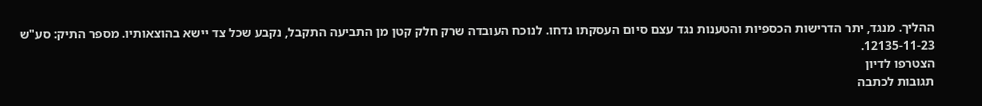ההליך. מנגד, יתר הדרישות הכספיות והטענות נגד עצם סיום העסקתו נדחו. לנוכח העובדה שרק חלק קטן מן התביעה התקבל, נקבע שכל צד יישא בהוצאותיו. מספר התיק: סע"ש 12135-11-23.
הצטרפו לדיון
תגובות לכתבה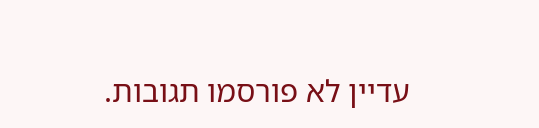עדיין לא פורסמו תגובות.